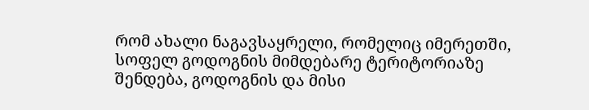რომ ახალი ნაგავსაყრელი, რომელიც იმერეთში, სოფელ გოდოგნის მიმდებარე ტერიტორიაზე შენდება, გოდოგნის და მისი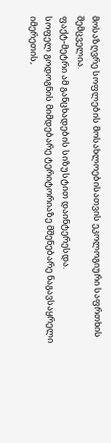მოსაზღვრე სოფლების მოსახლოებისათვის ეკოლოგიური საფრთხის შემცველია.
ფაქტ-მეტრი ამ განცხადების სიზუსტით დაინტერესდა.
სოფელ გოდოგნის მიმდებარე ტერიტორიაზე მშენებარე ნაგავსაყრელი იმერეთის,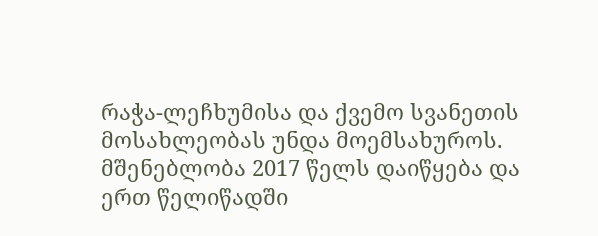რაჭა-ლეჩხუმისა და ქვემო სვანეთის მოსახლეობას უნდა მოემსახუროს. მშენებლობა 2017 წელს დაიწყება და ერთ წელიწადში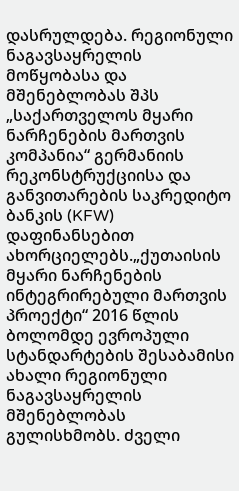დასრულდება. რეგიონული ნაგავსაყრელის მოწყობასა და მშენებლობას შპს „საქართველოს მყარი ნარჩენების მართვის კომპანია“ გერმანიის რეკონსტრუქციისა და განვითარების საკრედიტო ბანკის (KFW) დაფინანსებით ახორციელებს.„ქუთაისის მყარი ნარჩენების ინტეგრირებული მართვის პროექტი“ 2016 წლის ბოლომდე ევროპული სტანდარტების შესაბამისი ახალი რეგიონული ნაგავსაყრელის მშენებლობას გულისხმობს. ძველი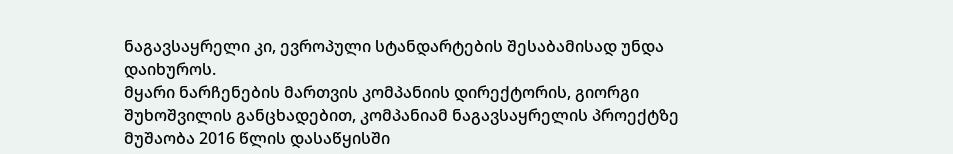ნაგავსაყრელი კი, ევროპული სტანდარტების შესაბამისად უნდა დაიხუროს.
მყარი ნარჩენების მართვის კომპანიის დირექტორის, გიორგი შუხოშვილის განცხადებით, კომპანიამ ნაგავსაყრელის პროექტზე მუშაობა 2016 წლის დასაწყისში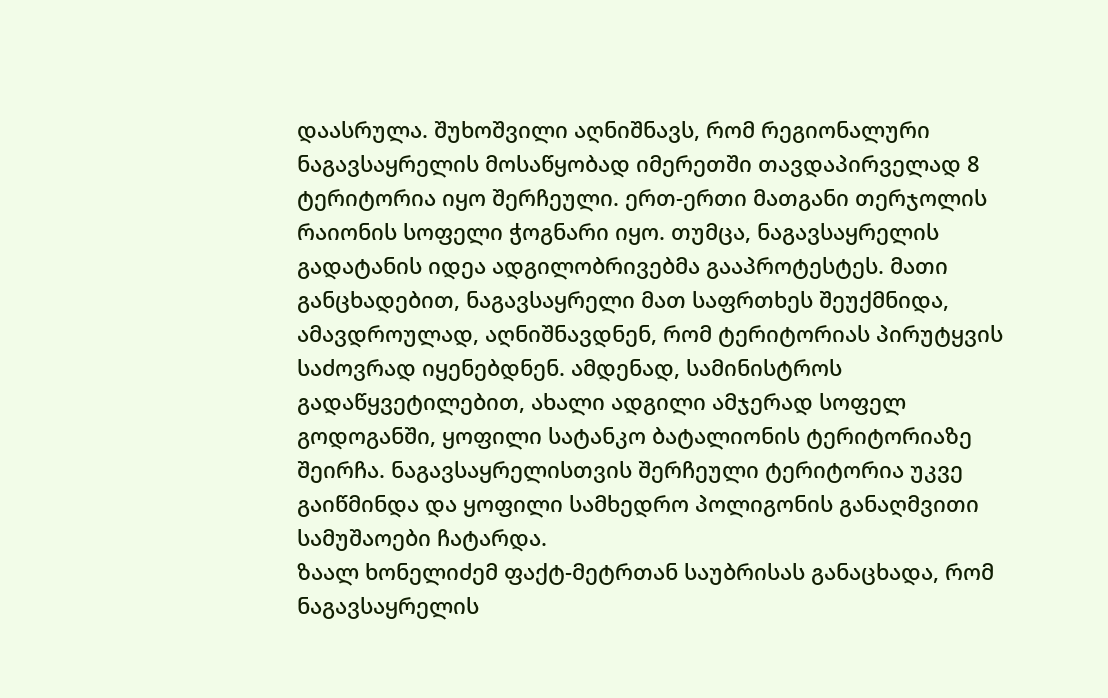დაასრულა. შუხოშვილი აღნიშნავს, რომ რეგიონალური ნაგავსაყრელის მოსაწყობად იმერეთში თავდაპირველად 8 ტერიტორია იყო შერჩეული. ერთ-ერთი მათგანი თერჯოლის რაიონის სოფელი ჭოგნარი იყო. თუმცა, ნაგავსაყრელის გადატანის იდეა ადგილობრივებმა გააპროტესტეს. მათი განცხადებით, ნაგავსაყრელი მათ საფრთხეს შეუქმნიდა, ამავდროულად, აღნიშნავდნენ, რომ ტერიტორიას პირუტყვის საძოვრად იყენებდნენ. ამდენად, სამინისტროს გადაწყვეტილებით, ახალი ადგილი ამჯერად სოფელ გოდოგანში, ყოფილი სატანკო ბატალიონის ტერიტორიაზე შეირჩა. ნაგავსაყრელისთვის შერჩეული ტერიტორია უკვე გაიწმინდა და ყოფილი სამხედრო პოლიგონის განაღმვითი სამუშაოები ჩატარდა.
ზაალ ხონელიძემ ფაქტ-მეტრთან საუბრისას განაცხადა, რომ ნაგავსაყრელის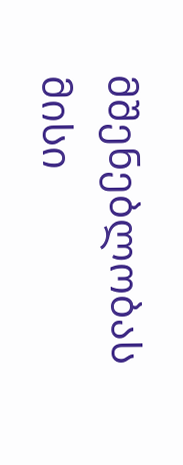მშენებლობას მისი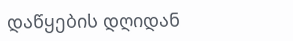დაწყების დღიდან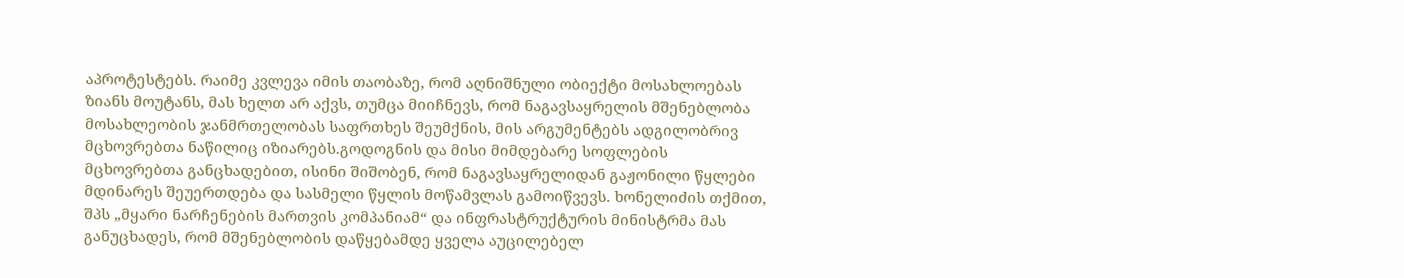აპროტესტებს. რაიმე კვლევა იმის თაობაზე, რომ აღნიშნული ობიექტი მოსახლოებას ზიანს მოუტანს, მას ხელთ არ აქვს, თუმცა მიიჩნევს, რომ ნაგავსაყრელის მშენებლობა მოსახლეობის ჯანმრთელობას საფრთხეს შეუმქნის, მის არგუმენტებს ადგილობრივ მცხოვრებთა ნაწილიც იზიარებს.გოდოგნის და მისი მიმდებარე სოფლების მცხოვრებთა განცხადებით, ისინი შიშობენ, რომ ნაგავსაყრელიდან გაჟონილი წყლები მდინარეს შეუერთდება და სასმელი წყლის მოწამვლას გამოიწვევს. ხონელიძის თქმით, შპს „მყარი ნარჩენების მართვის კომპანიამ“ და ინფრასტრუქტურის მინისტრმა მას განუცხადეს, რომ მშენებლობის დაწყებამდე ყველა აუცილებელ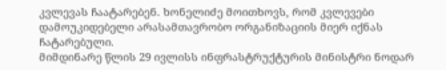კვლევას ჩაატარებენ. ხონელიძე მოითხოვს, რომ კვლევები დამოუკიდებელი არასამთავრობო ორგანიზაციის მიერ იქნას ჩატარებული.
მიმდინარე წლის 29 ივლისს ინფრასტრუქტურის მინისტრი ნოდარ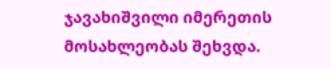ჯავახიშვილი იმერეთის მოსახლეობას შეხვდა.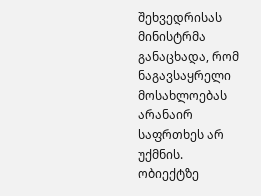შეხვედრისას მინისტრმა განაცხადა, რომ ნაგავსაყრელი მოსახლოებას არანაირ საფრთხეს არ უქმნის. ობიექტზე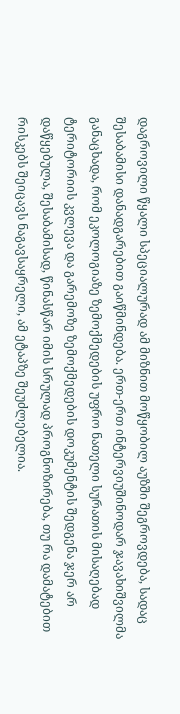დაგროვილი წყალი სპეციალურად ამ მიზნით მოწყობილ აუზში შეგროვდება, სადაც შესაბამისი დანადგარებით გაიწმინდება. ერთ-ერთ ინტერვიუშინოდარ ჯავახიშვილმა განაცხადა, რომ ეკოლოგიაზე ზემოქმედების უფრო ნათელი სურათის მისაღებად ტერიტორიის კვლევა და გარემოზე ზემოქმედების დოკუმენტის შედგენა ჯერ არ დაწყებულა, შესაბამისად, წინასწარ იმის სრულად პროგნოზირება, თუ რა დამატებით რისკებს შეიცავს ნაგავსაყრელი, ამ ეტაპზე შეუძლებელია.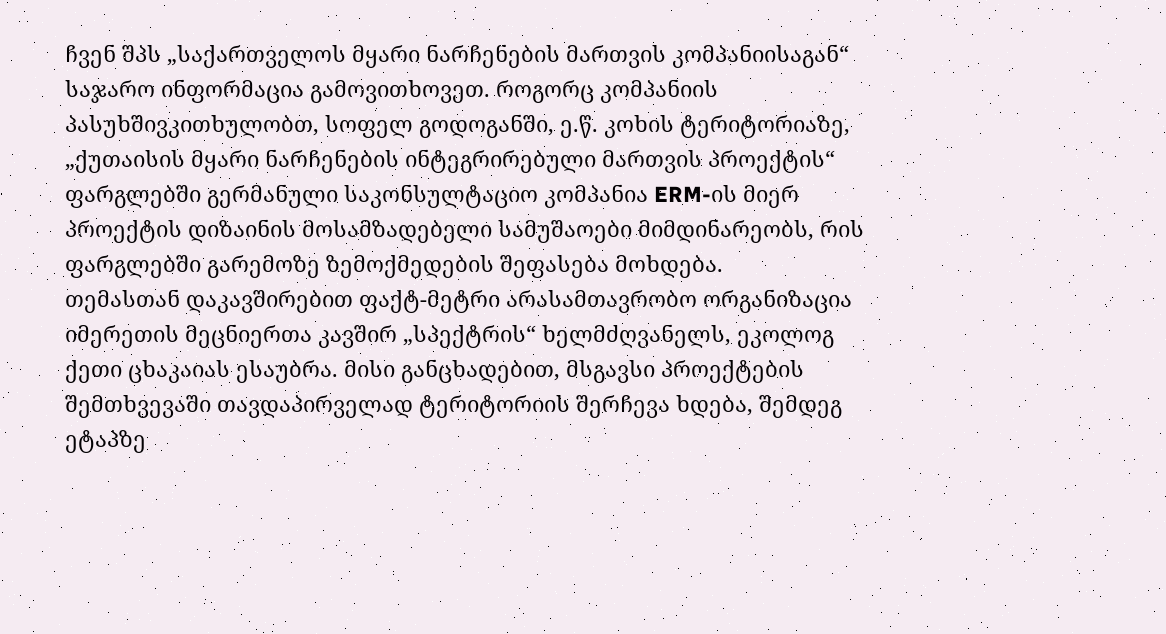ჩვენ შპს „საქართველოს მყარი ნარჩენების მართვის კომპანიისაგან“ საჯარო ინფორმაცია გამოვითხოვეთ. როგორც კომპანიის პასუხშივკითხულობთ, სოფელ გოდოგანში, ე.წ. კოხის ტერიტორიაზე, „ქუთაისის მყარი ნარჩენების ინტეგრირებული მართვის პროექტის“ ფარგლებში გერმანული საკონსულტაციო კომპანია ERM-ის მიერ პროექტის დიზაინის მოსამზადებელი სამუშაოები მიმდინარეობს, რის ფარგლებში გარემოზე ზემოქმედების შეფასება მოხდება.
თემასთან დაკავშირებით ფაქტ-მეტრი არასამთავრობო ორგანიზაცია იმერეთის მეცნიერთა კავშირ „სპექტრის“ ხელმძღვანელს, ეკოლოგ ქეთი ცხაკაიას ესაუბრა. მისი განცხადებით, მსგავსი პროექტების შემთხვევაში თავდაპირველად ტერიტორიის შერჩევა ხდება, შემდეგ ეტაპზე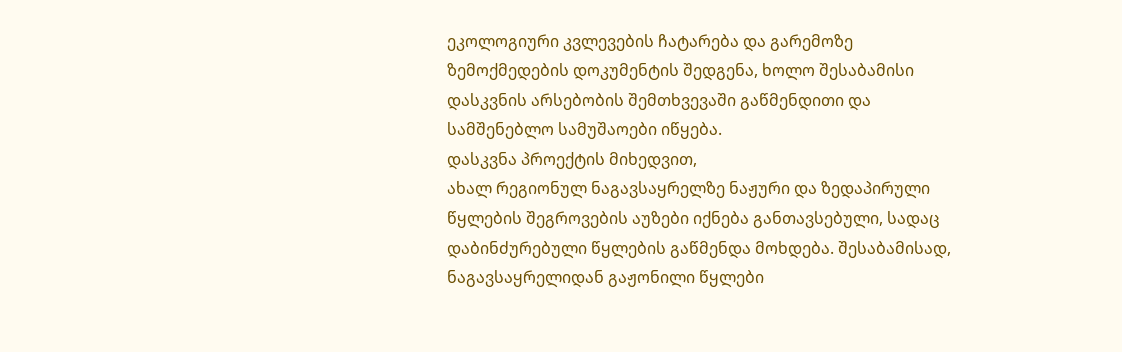ეკოლოგიური კვლევების ჩატარება და გარემოზე ზემოქმედების დოკუმენტის შედგენა, ხოლო შესაბამისი დასკვნის არსებობის შემთხვევაში გაწმენდითი და სამშენებლო სამუშაოები იწყება.
დასკვნა პროექტის მიხედვით,
ახალ რეგიონულ ნაგავსაყრელზე ნაჟური და ზედაპირული წყლების შეგროვების აუზები იქნება განთავსებული, სადაც დაბინძურებული წყლების გაწმენდა მოხდება. შესაბამისად, ნაგავსაყრელიდან გაჟონილი წყლები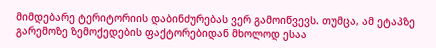მიმდებარე ტერიტორიის დაბინძურებას ვერ გამოიწვევს. თუმცა, ამ ეტაპზე გარემოზე ზემოქედების ფაქტორებიდან მხოლოდ ესაა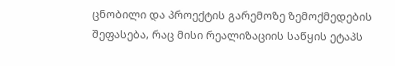ცნობილი და პროექტის გარემოზე ზემოქმედების შეფასება, რაც მისი რეალიზაციის საწყის ეტაპს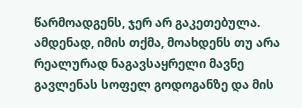წარმოადგენს, ჯერ არ გაკეთებულა. ამდენად, იმის თქმა, მოახდენს თუ არა რეალურად ნაგავსაყრელი მავნე გავლენას სოფელ გოდოგანზე და მის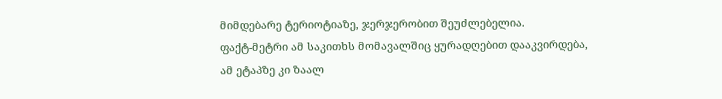მიმდებარე ტერიოტიაზე, ჯერჯერობით შეუძლებელია.
ფაქტ-მეტრი ამ საკითხს მომავალშიც ყურადღებით დააკვირდება, ამ ეტაპზე კი ზაალ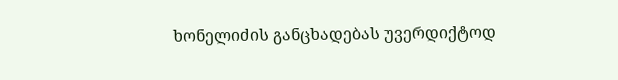ხონელიძის განცხადებას უვერდიქტოდ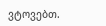ვტოვებთ.